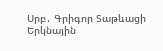Սրբ․ Գրիգոր Տաթևացի
Երկնային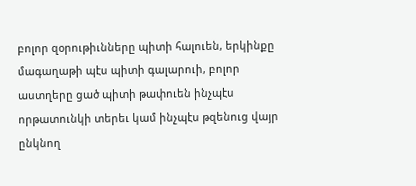բոլոր զօրութիւնները պիտի հալուեն, երկինքը մագաղաթի պէս պիտի գալարուի, բոլոր աստղերը ցած պիտի թափուեն ինչպէս որթատունկի տերեւ կամ ինչպէս թզենուց վայր ընկնող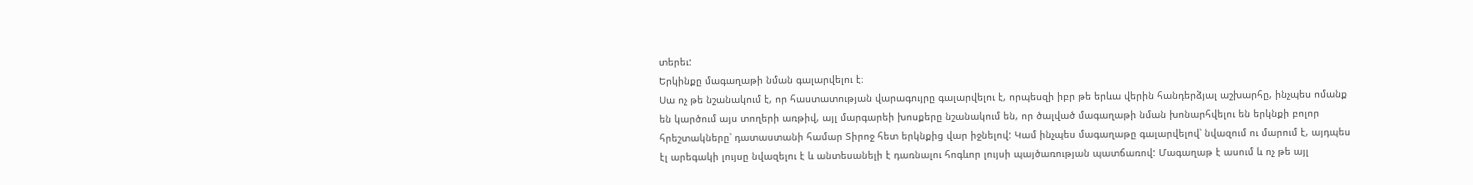տերեւ:
Երկինքը մագաղաթի նման գալարվելու է։
Սա ոչ թե նշանակում է, որ հաստատության վարագույրը գալարվելու է, որպեսզի իբր թե երևա վերին հանդերձյալ աշխարհը, ինչպես ոմանք են կարծում այս տողերի առթիվ, այլ մարգարեի խոսքերը նշանակում են, որ ծալված մագաղաթի նման խոնարհվելու են երկնքի բոլոր հրեշտակները՝ դատաստանի համար Տիրոջ հետ երկնքից վար իջնելով: Կամ ինչպես մագաղաթը գալարվելով՝ նվազում ու մարում է, այդպես էլ արեգակի լույսը նվազելու է և անտեսանելի է դառնալու հոգևոր լույսի պայծառության պատճառով: Մագաղաթ է ասում և ոչ թե այլ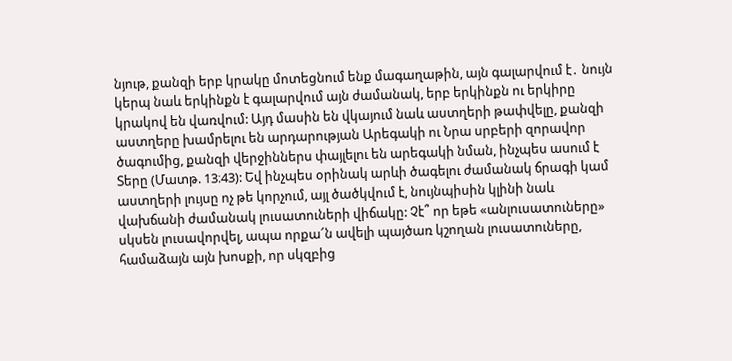նյութ, քանզի երբ կրակը մոտեցնում ենք մագաղաթին, այն գալարվում է․ նույն կերպ նաև երկինքն է գալարվում այն ժամանակ, երբ երկինքն ու երկիրը կրակով են վառվում: Այդ մասին են վկայում նաև աստղերի թափվելը, քանզի աստղերը խամրելու են արդարության Արեգակի ու Նրա սրբերի զորավոր ծագումից, քանզի վերջիններս փայլելու են արեգակի նման, ինչպես ասում է Տերը (Մատթ. 13։43): Եվ ինչպես օրինակ արևի ծագելու ժամանակ ճրագի կամ աստղերի լույսը ոչ թե կորչում, այլ ծածկվում է, նույնպիսին կլինի նաև վախճանի ժամանակ լուսատուների վիճակը: Չէ՞ որ եթե «անլուսատուները» սկսեն լուսավորվել, ապա որքա՜ն ավելի պայծառ կշողան լուսատուները, համաձայն այն խոսքի, որ սկզբից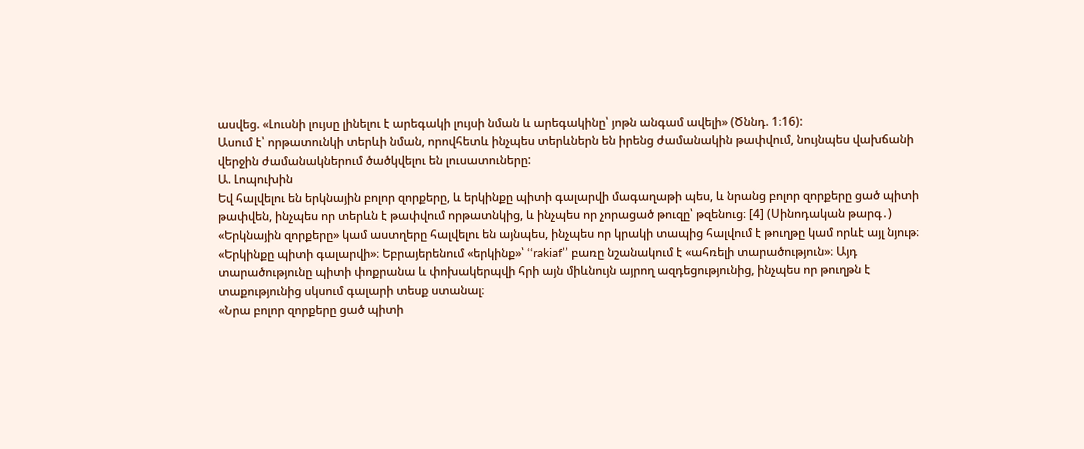ասվեց. «Լուսնի լույսը լինելու է արեգակի լույսի նման և արեգակինը՝ յոթն անգամ ավելի» (Ծննդ. 1։16):
Ասում է՝ որթատունկի տերևի նման, որովհետև ինչպես տերևներն են իրենց ժամանակին թափվում, նույնպես վախճանի վերջին ժամանակներում ծածկվելու են լուսատուները:
Ա. Լոպուխին
Եվ հալվելու են երկնային բոլոր զորքերը, և երկինքը պիտի գալարվի մագաղաթի պես, և նրանց բոլոր զորքերը ցած պիտի թափվեն, ինչպես որ տերևն է թափվում որթատնկից, և ինչպես որ չորացած թուզը՝ թզենուց։ [4] (Սինոդական թարգ․)
«Երկնային զորքերը» կամ աստղերը հալվելու են այնպես, ինչպես որ կրակի տապից հալվում է թուղթը կամ որևէ այլ նյութ։
«Երկինքը պիտի գալարվի»։ Եբրայերենում «երկինք»՝ ‘‘rakiaf’’ բառը նշանակում է «ահռելի տարածություն»։ Այդ տարածությունը պիտի փոքրանա և փոխակերպվի հրի այն միևնույն այրող ազդեցությունից, ինչպես որ թուղթն է տաքությունից սկսում գալարի տեսք ստանալ։
«Նրա բոլոր զորքերը ցած պիտի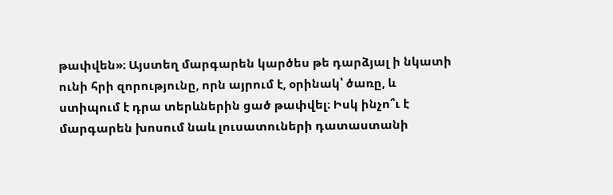թափվեն»։ Այստեղ մարգարեն կարծես թե դարձյալ ի նկատի ունի հրի զորությունը, որն այրում է, օրինակ՝ ծառը, և ստիպում է դրա տերևներին ցած թափվել։ Իսկ ինչո՞ւ է մարգարեն խոսում նաև լուսատուների դատաստանի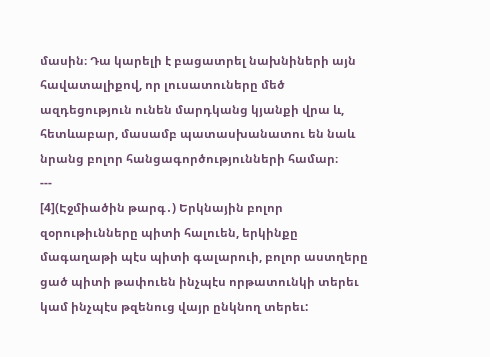մասին։ Դա կարելի է բացատրել նախնիների այն հավատալիքով, որ լուսատուները մեծ ազդեցություն ունեն մարդկանց կյանքի վրա և, հետևաբար, մասամբ պատասխանատու են նաև նրանց բոլոր հանցագործությունների համար։
---
[4](Էջմիածին թարգ․) Երկնային բոլոր զօրութիւնները պիտի հալուեն, երկինքը մագաղաթի պէս պիտի գալարուի, բոլոր աստղերը ցած պիտի թափուեն ինչպէս որթատունկի տերեւ կամ ինչպէս թզենուց վայր ընկնող տերեւ: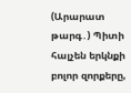(Արարատ թարգ․) Պիտի հալչեն երկնքի բոլոր զորքերը,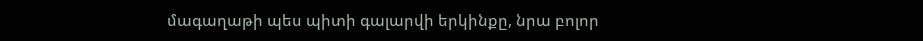մագաղաթի պես պիտի գալարվի երկինքը, նրա բոլոր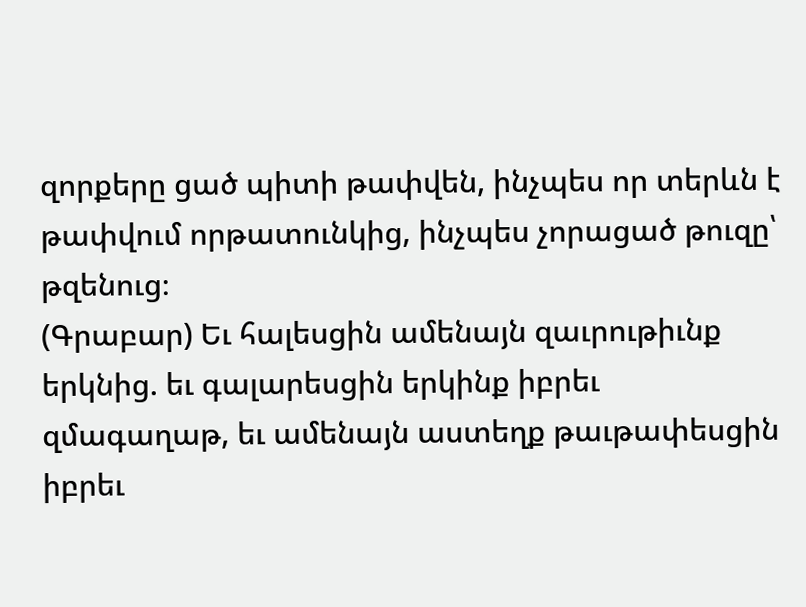զորքերը ցած պիտի թափվեն, ինչպես որ տերևն է թափվում որթատունկից, ինչպես չորացած թուզը՝ թզենուց։
(Գրաբար) Եւ հալեսցին ամենայն զաւրութիւնք երկնից. եւ գալարեսցին երկինք իբրեւ զմագաղաթ, եւ ամենայն աստեղք թաւթափեսցին իբրեւ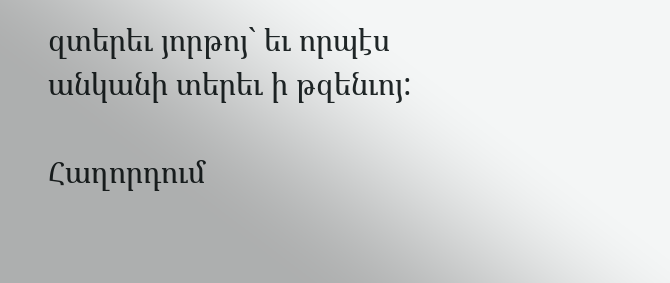զտերեւ յորթոյ` եւ որպէս անկանի տերեւ ի թզենւոյ:

Հաղորդում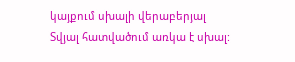կայքում սխալի վերաբերյալ
Տվյալ հատվածում առկա է սխալ: